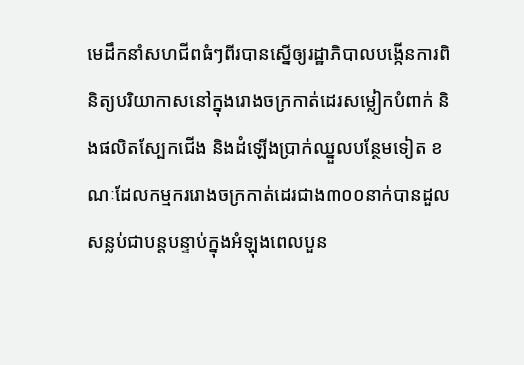មេដឹកនាំសហជីពធំៗពីរបានស្នើឲ្យរដ្ឋាភិបាលបង្កើនការពិនិត្យបរិយាកាសនៅក្នុងរោងចក្រកាត់ដេរសម្លៀកបំពាក់ និងផលិតស្បែកជើង និងដំឡើងប្រាក់ឈ្នួលបន្ថែមទៀត ខណៈដែលកម្មកររោងចក្រកាត់ដេរជាង៣០០នាក់បានដួលសន្លប់ជាបន្តបន្ទាប់ក្នុងអំឡុងពេលបួន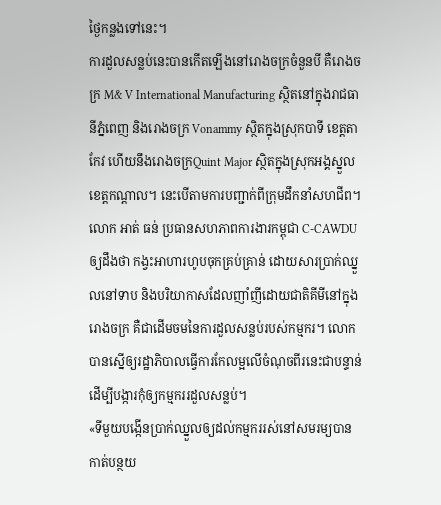ថ្ងៃកន្លងទៅនេះ។
ការដួលសន្លប់នេះបានកើតឡើងនៅរោងចក្រចំនួនបី គឺរោងចក្រ M& V International Manufacturing ស្ថិតនៅក្នុងរាជធានីភ្នំពេញ និងរោងចក្រ Vonammy សិ្ថតក្នុងស្រុកបាទី ខេត្តតាកែវ ហើយនឹងរោងចក្រQuint Major ស្ថិតក្នុងស្រុកអង្គស្នួល ខេត្តកណ្តាល។ នេះបើតាមការបញ្ជាក់ពីក្រុមដឹកនាំសហជីព។
លោក អាត់ ធន់ ប្រធានសហភាពការងារកម្ពុជា C-CAWDU ឲ្យដឹងថា កង្វះអាហារហូបចុកគ្រប់គ្រាន់ ដោយសារប្រាក់ឈ្នួលនៅទាប និងបរិយាកាសដែលញាំញីដោយជាតិគីមីនៅក្នុងរោងចក្រ គឺជាដើមចមនៃការដួលសន្លប់របស់កម្មករ។ លោកបានស្នើឲ្យរដ្ឋាភិបាលធ្វើការកែលម្អលើចំណុចពីរនេះជាបន្ទាន់ ដើម្បីបង្ការកុំឲ្យកម្មកររដួលសន្លប់។
«ទីមួយបង្កើនប្រាក់ឈ្នួលឲ្យដល់កម្មកររស់នៅសមរម្យបាន កាត់បន្ថយ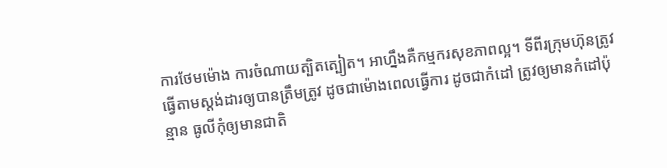ការថែមម៉ោង ការចំណាយត្បិតត្បៀត។ អាហ្នឹងគឺកម្មករសុខភាពល្អ។ ទីពីរក្រុមហ៊ុនត្រូវធ្វើតាមស្តង់ដារឲ្យបានត្រឹមត្រូវ ដូចជាម៉ោងពេលធ្វើការ ដូចជាកំដៅ ត្រូវឲ្យមានកំដៅប៉ុន្មាន ធូលីកុំឲ្យមានជាតិ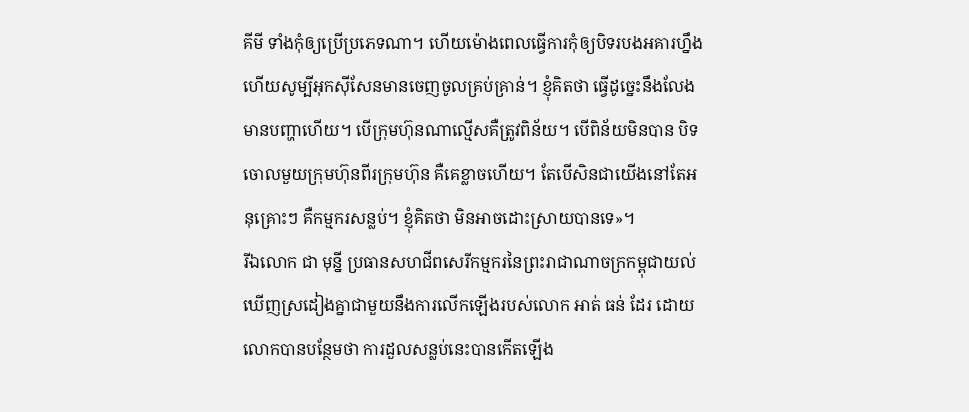គីមី ទាំងកុំឲ្យប្រើប្រភេទណា។ ហើយម៉ោងពេលធ្វើការកុំឲ្យបិទរបងអគារហ្នឹង ហើយសូម្បីអុកស៊ីសែនមានចេញចូលគ្រប់គ្រាន់។ ខ្ញុំគិតថា ធ្វើដូច្នេះនឹងលែងមានបញ្ហាហើយ។ បើក្រុមហ៊ុនណាល្មើសគឺត្រូវពិន័យ។ បើពិន័យមិនបាន បិទចោលមួយក្រុមហ៊ុនពីរក្រុមហ៊ុន គឺគេខ្លាចហើយ។ តែបើសិនជាយើងនៅតែអនុគ្រោះៗ គឺកម្មករសន្លប់។ ខ្ញុំគិតថា មិនអាចដោះស្រាយបានទេ»។
រីឯលោក ជា មុន្នី ប្រធានសហជីពសេរីកម្មករនៃព្រះរាជាណាចក្រកម្ពុជាយល់ឃើញស្រដៀងគ្នាជាមួយនឹងការលើកឡើងរបស់លោក អាត់ ធន់ ដែរ ដោយលោកបានបន្ថែមថា ការដួលសន្លប់នេះបានកើតឡើង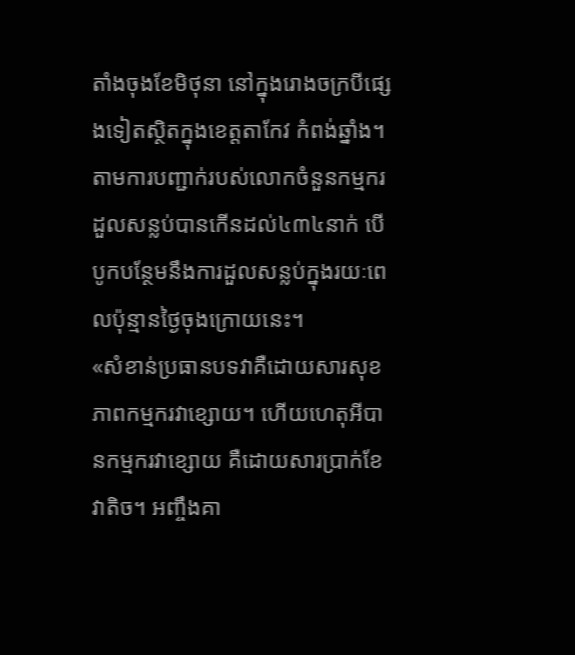តាំងចុងខែមិថុនា នៅក្នុងរោងចក្របីផ្សេងទៀតស្ថិតក្នុងខេត្តតាកែវ កំពង់ឆ្នាំង។ តាមការបញ្ជាក់របស់លោកចំនួនកម្មករដួលសន្លប់បានកើនដល់៤៣៤នាក់ បើបូកបន្ថែមនឹងការដួលសន្លប់ក្នុងរយៈពេលប៉ុន្មានថ្ងៃចុងក្រោយនេះ។
«សំខាន់ប្រធានបទវាគឺដោយសារសុខភាពកម្មករវាខ្សោយ។ ហើយហេតុអីបានកម្មករវាខ្សោយ គឺដោយសារប្រាក់ខែវាតិច។ អញ្ចឹងគា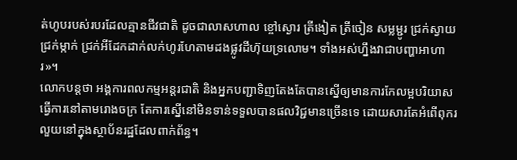ត់ហូបរបស់របរដែលគ្មានជីវជាតិ ដូចជាលាសហាល ខ្ចៅស្ងោរ ត្រីងៀត ត្រីចៀន សម្លម្ជូរ ជ្រក់ស្វាយ ជ្រក់ម្កាក់ ជ្រក់អីដែកដាក់លក់ហូរហែតាមដងផ្លូវដីហ៊ុយទ្រលោម។ ទាំងអស់ហ្នឹងវាជាបញ្ហាអាហារ»។
លោកបន្តថា អង្គការពលកម្មអន្តរជាតិ និងអ្នកបញ្ជាទិញតែងតែបានស្នើឲ្យមានការកែលម្អបរិយាសធ្វើការនៅតាមរោងចក្រ តែការស្នើនៅមិនទាន់ទទួលបានផលវិជ្ជមានច្រើនទេ ដោយសារតែអំពើពុករលួយនៅក្នុងស្ថាប័នរដ្ឋដែលពាក់ព័ន្ធ។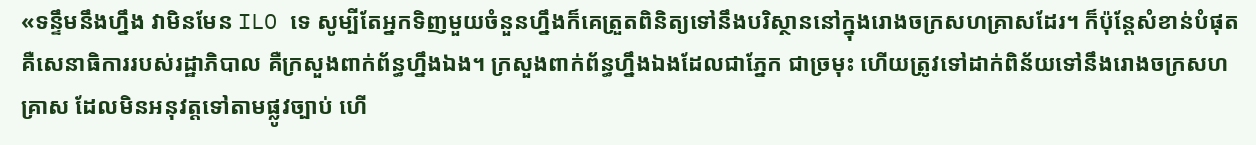«ទន្ទឹមនឹងហ្នឹង វាមិនមែន ILO ទេ សូម្បីតែអ្នកទិញមួយចំនួនហ្នឹងក៏គេត្រួតពិនិត្យទៅនឹងបរិស្ថាននៅក្នុងរោងចក្រសហគ្រាសដែរ។ ក៏ប៉ុន្តែសំខាន់បំផុតគឺសេនាធិការរបស់រដ្ឋាភិបាល គឺក្រសួងពាក់ព័ន្ធហ្នឹងឯង។ ក្រសួងពាក់ព័ន្ធហ្នឹងឯងដែលជាភ្នែក ជាច្រមុះ ហើយត្រូវទៅដាក់ពិន័យទៅនឹងរោងចក្រសហគ្រាស ដែលមិនអនុវត្តទៅតាមផ្លូវច្បាប់ ហើ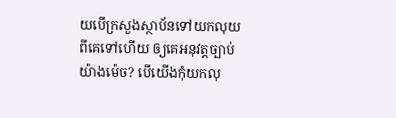យបើក្រសួងស្ថាប័នទៅយកលុយពីគេទៅហើយ ឲ្យគេអនុវត្តច្បាប់យ៉ាងម៉េច? បើយើងកុំយកលុ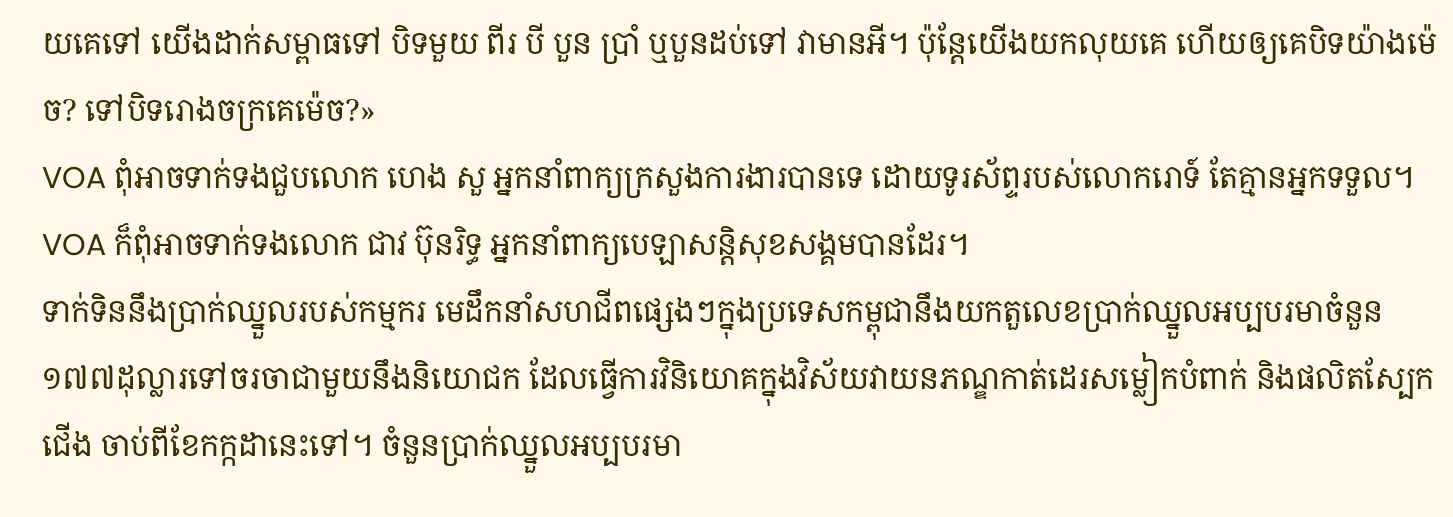យគេទៅ យើងដាក់សម្ពាធទៅ បិទមួយ ពីរ បី បួន ប្រាំ ឬបួនដប់ទៅ វាមានអី។ ប៉ុន្តែយើងយកលុយគេ ហើយឲ្យគេបិទយ៉ាងម៉េច? ទៅបិទរោងចក្រគេម៉េច?»
VOA ពុំអាចទាក់ទងជួបលោក ហេង សួ អ្នកនាំពាក្យក្រសួងការងារបានទេ ដោយទូរស័ព្ទរបស់លោករោទ៍ តែគ្មានអ្នកទទួល។ VOA ក៏ពុំអាចទាក់ទងលោក ជាវ ប៊ុនរិទ្ធ អ្នកនាំពាក្យបេឡាសន្តិសុខសង្គមបានដែរ។
ទាក់ទិននឹងប្រាក់ឈ្នួលរបស់កម្មករ មេដឹកនាំសហជីពផ្សេងៗក្នុងប្រទេសកម្ពុជានឹងយកតួលេខប្រាក់ឈ្នួលអប្បបរមាចំនួន១៧៧ដុល្លារទៅចរចាជាមួយនឹងនិយោជក ដែលធ្វើការវិនិយោគក្នុងវិស័យវាយនភណ្ឌកាត់ដេរសម្លៀកបំពាក់ និងផលិតស្បែកជើង ចាប់ពីខែកក្កដានេះទៅ។ ចំនួនប្រាក់ឈ្នួលអប្បបរមា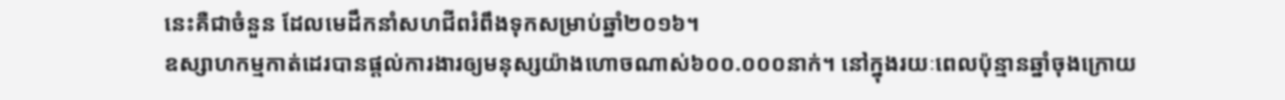នេះគឺជាចំនួន ដែលមេដឹកនាំសហជីពរំពឹងទុកសម្រាប់ឆ្នាំ២០១៦។
ឧស្សាហកម្មកាត់ដេរបានផ្តល់ការងារឲ្យមនុស្សយ៉ាងហោចណាស់៦០០.០០០នាក់។ នៅក្នុងរយៈពេលប៉ុន្មានឆ្នាំចុងក្រោយ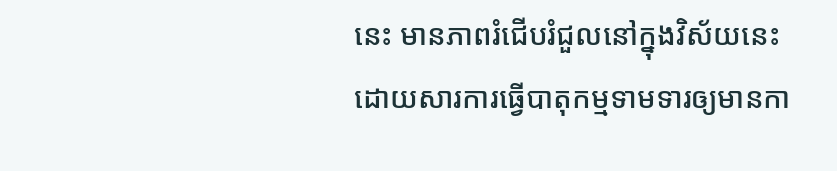នេះ មានភាពរំជើបរំជួលនៅក្នុងវិស័យនេះ ដោយសារការធ្វើបាតុកម្មទាមទារឲ្យមានកា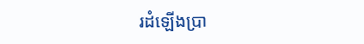រដំឡើងប្រា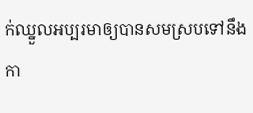ក់ឈ្នួលអប្បរមាឲ្យបានសមស្របទៅនឹងកា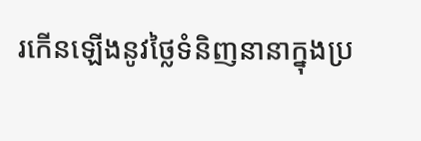រកើនឡើងនូវថ្លៃទំនិញនានាក្នុងប្រ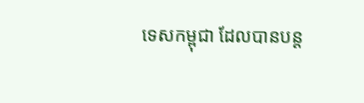ទេសកម្ពុជា ដែលបានបន្ត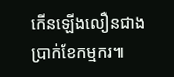កើនឡើងលឿនជាងប្រាក់ខែកម្មករ៕